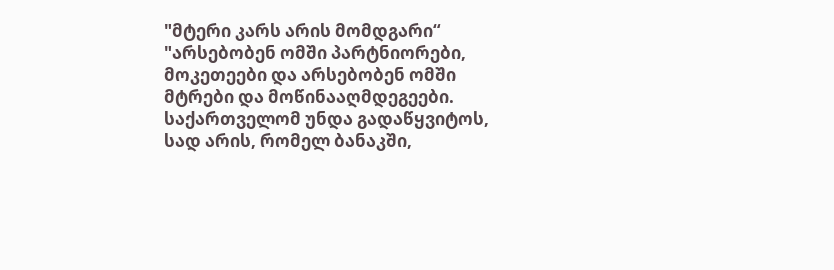"მტერი კარს არის მომდგარი“
"არსებობენ ომში პარტნიორები, მოკეთეები და არსებობენ ომში მტრები და მოწინააღმდეგეები. საქართველომ უნდა გადაწყვიტოს, სად არის, რომელ ბანაკში,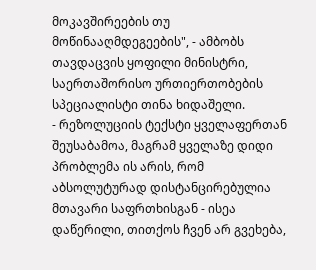მოკავშირეების თუ მოწინააღმდეგეების", - ამბობს თავდაცვის ყოფილი მინისტრი, საერთაშორისო ურთიერთობების სპეციალისტი თინა ხიდაშელი.
- რეზოლუციის ტექსტი ყველაფერთან შეუსაბამოა, მაგრამ ყველაზე დიდი პრობლემა ის არის, რომ აბსოლუტურად დისტანცირებულია მთავარი საფრთხისგან - ისეა დაწერილი, თითქოს ჩვენ არ გვეხება,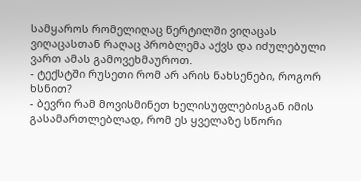სამყაროს რომელიღაც წერტილში ვიღაცას ვიღაცასთან რაღაც პრობლემა აქვს და იძულებული ვართ ამას გამოვეხმაუროთ.
- ტექსტში რუსეთი რომ არ არის ნახსენები, როგორ ხსნით?
- ბევრი რამ მოვისმინეთ ხელისუფლებისგან იმის გასამართლებლად, რომ ეს ყველაზე სწორი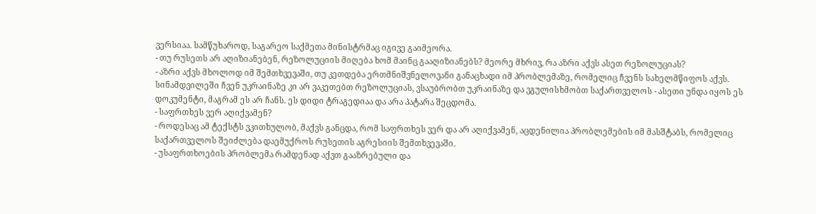ვერსიაა. სამწუხაროდ, საგარეო საქმეთა მინისტრმაც იგივე გაიმეორა.
- თუ რუსეთს არ აღიზიანებენ, რეზოლუციის მიღება ხომ მაინც გააღიზიანებს? მეორე მხრივ, რა აზრი აქვს ასეთ რეზოლუციას?
- აზრი აქვს მხოლოდ იმ შემთხვევაში, თუ კეთდება ერთმნიშვნელოვანი განაცხადი იმ პრობლემაზე, რომელიც ჩვენს სახელმწიფოს აქვს. სინამდვილეში ჩვენ უკრაინაზე კი არ ვაკეთებთ რეზოლუციას, ვსაუბრობთ უკრაინაზე და ვგულისხმობთ საქართველოს - ასეთი უნდა იყოს ეს დოკუმენტი, მაგრამ ეს არ ჩანს. ეს დიდი ტრაგედიაა და არა პატარა შეცდომა.
- საფრთხეს ვერ აღიქვამენ?
- როდესაც ამ ტექსტს ვკითხულობ, მაქვს განცდა, რომ საფრთხეს ვერ და არ აღიქვამენ, აცდენილია პრობლემების იმ მასშტაბს, რომელიც საქართველოს შეიძლება დაემუქროს რუსეთის აგრესიის შემთხვევაში.
- უსაფრთხოების პრობლემა რამდენად აქვთ გააზრებული და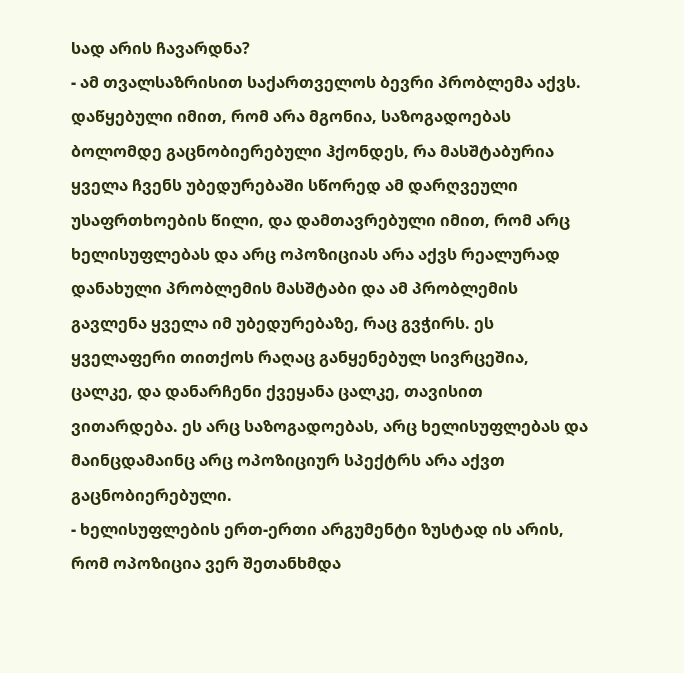სად არის ჩავარდნა?
- ამ თვალსაზრისით საქართველოს ბევრი პრობლემა აქვს. დაწყებული იმით, რომ არა მგონია, საზოგადოებას ბოლომდე გაცნობიერებული ჰქონდეს, რა მასშტაბურია ყველა ჩვენს უბედურებაში სწორედ ამ დარღვეული უსაფრთხოების წილი, და დამთავრებული იმით, რომ არც ხელისუფლებას და არც ოპოზიციას არა აქვს რეალურად დანახული პრობლემის მასშტაბი და ამ პრობლემის გავლენა ყველა იმ უბედურებაზე, რაც გვჭირს. ეს ყველაფერი თითქოს რაღაც განყენებულ სივრცეშია, ცალკე, და დანარჩენი ქვეყანა ცალკე, თავისით ვითარდება. ეს არც საზოგადოებას, არც ხელისუფლებას და მაინცდამაინც არც ოპოზიციურ სპექტრს არა აქვთ გაცნობიერებული.
- ხელისუფლების ერთ-ერთი არგუმენტი ზუსტად ის არის, რომ ოპოზიცია ვერ შეთანხმდა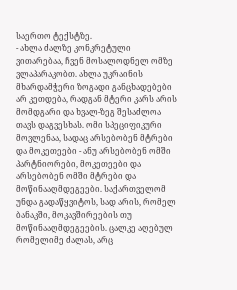საერთო ტექსტზე.
- ახლა ძალზე კონკრეტული ვითარებაა, ჩვენ მოსალოდნელ ომზე ვლაპარაკობთ. ახლა უკრაინის მხარდამჭერი ზოგადი განცხადებები არ კეთდება, რადგან მტერი კარს არის მომდგარი და ხვალ-ზეგ შესაძლოა თავს დაგვესხას. ომი სპეციფიკური მოვლენაა, სადაც არსებობენ მტრები და მოკეთეები - ანუ არსებობენ ომში პარტნიორები, მოკეთეები და არსებობენ ომში მტრები და მოწინააღმდეგეები. საქართველომ უნდა გადაწყვიტოს, სად არის, რომელ ბანაკში, მოკავშირეების თუ მოწინააღმდეგეების. ცალკე აღებულ რომელიმე ძალას, არც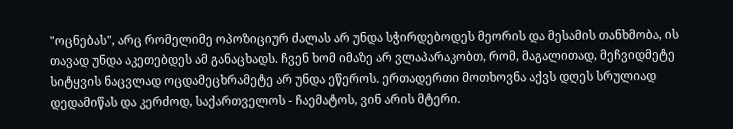"ოცნებას", არც რომელიმე ოპოზიციურ ძალას არ უნდა სჭირდებოდეს მეორის და მესამის თანხმობა, ის თავად უნდა აკეთებდეს ამ განაცხადს. ჩვენ ხომ იმაზე არ ვლაპარაკობთ, რომ, მაგალითად, მეჩვიდმეტე სიტყვის ნაცვლად ოცდამეცხრამეტე არ უნდა ეწეროს. ერთადერთი მოთხოვნა აქვს დღეს სრულიად დედამიწას და კერძოდ, საქართველოს - ჩაემატოს, ვინ არის მტერი.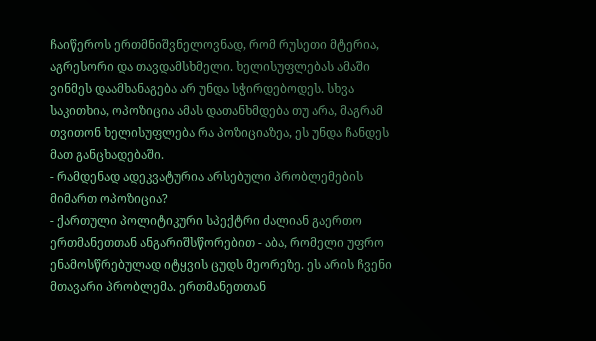ჩაიწეროს ერთმნიშვნელოვნად, რომ რუსეთი მტერია, აგრესორი და თავდამსხმელი. ხელისუფლებას ამაში ვინმეს დაამხანაგება არ უნდა სჭირდებოდეს. სხვა საკითხია, ოპოზიცია ამას დათანხმდება თუ არა, მაგრამ თვითონ ხელისუფლება რა პოზიციაზეა, ეს უნდა ჩანდეს მათ განცხადებაში.
- რამდენად ადეკვატურია არსებული პრობლემების მიმართ ოპოზიცია?
- ქართული პოლიტიკური სპექტრი ძალიან გაერთო ერთმანეთთან ანგარიშსწორებით - აბა, რომელი უფრო ენამოსწრებულად იტყვის ცუდს მეორეზე. ეს არის ჩვენი მთავარი პრობლემა. ერთმანეთთან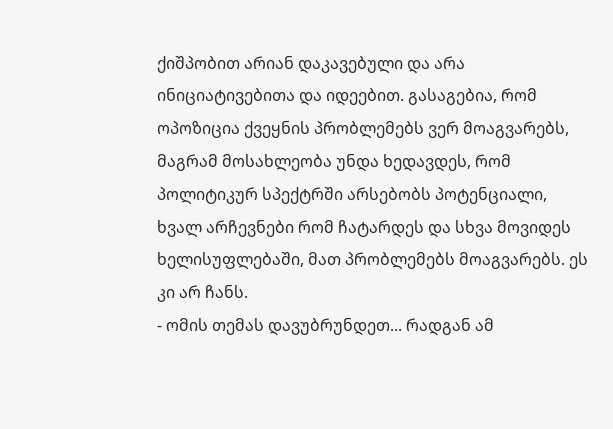ქიშპობით არიან დაკავებული და არა ინიციატივებითა და იდეებით. გასაგებია, რომ ოპოზიცია ქვეყნის პრობლემებს ვერ მოაგვარებს, მაგრამ მოსახლეობა უნდა ხედავდეს, რომ პოლიტიკურ სპექტრში არსებობს პოტენციალი, ხვალ არჩევნები რომ ჩატარდეს და სხვა მოვიდეს ხელისუფლებაში, მათ პრობლემებს მოაგვარებს. ეს კი არ ჩანს.
- ომის თემას დავუბრუნდეთ... რადგან ამ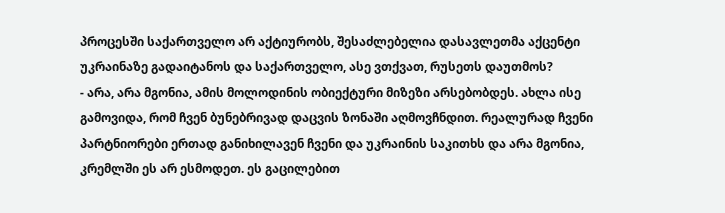პროცესში საქართველო არ აქტიურობს, შესაძლებელია დასავლეთმა აქცენტი უკრაინაზე გადაიტანოს და საქართველო, ასე ვთქვათ, რუსეთს დაუთმოს?
- არა, არა მგონია, ამის მოლოდინის ობიექტური მიზეზი არსებობდეს. ახლა ისე გამოვიდა, რომ ჩვენ ბუნებრივად დაცვის ზონაში აღმოვჩნდით. რეალურად ჩვენი პარტნიორები ერთად განიხილავენ ჩვენი და უკრაინის საკითხს და არა მგონია, კრემლში ეს არ ესმოდეთ. ეს გაცილებით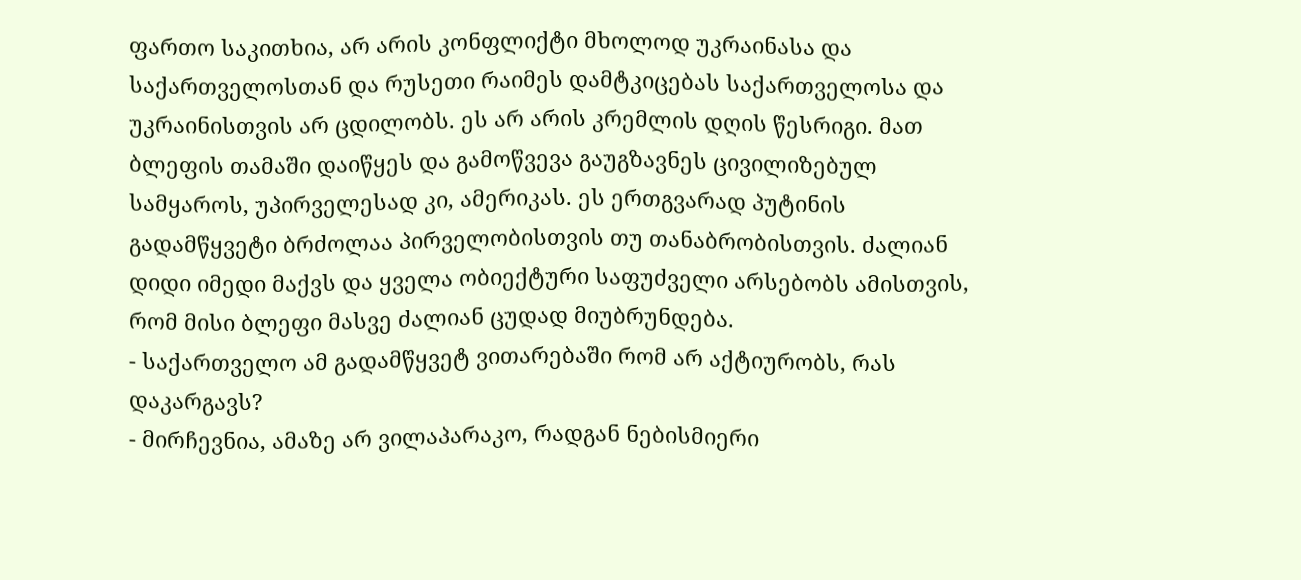ფართო საკითხია, არ არის კონფლიქტი მხოლოდ უკრაინასა და საქართველოსთან და რუსეთი რაიმეს დამტკიცებას საქართველოსა და უკრაინისთვის არ ცდილობს. ეს არ არის კრემლის დღის წესრიგი. მათ ბლეფის თამაში დაიწყეს და გამოწვევა გაუგზავნეს ცივილიზებულ სამყაროს, უპირველესად კი, ამერიკას. ეს ერთგვარად პუტინის გადამწყვეტი ბრძოლაა პირველობისთვის თუ თანაბრობისთვის. ძალიან დიდი იმედი მაქვს და ყველა ობიექტური საფუძველი არსებობს ამისთვის, რომ მისი ბლეფი მასვე ძალიან ცუდად მიუბრუნდება.
- საქართველო ამ გადამწყვეტ ვითარებაში რომ არ აქტიურობს, რას დაკარგავს?
- მირჩევნია, ამაზე არ ვილაპარაკო, რადგან ნებისმიერი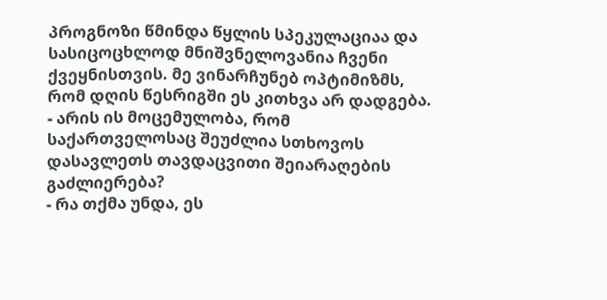პროგნოზი წმინდა წყლის სპეკულაციაა და სასიცოცხლოდ მნიშვნელოვანია ჩვენი ქვეყნისთვის. მე ვინარჩუნებ ოპტიმიზმს, რომ დღის წესრიგში ეს კითხვა არ დადგება.
- არის ის მოცემულობა, რომ საქართველოსაც შეუძლია სთხოვოს დასავლეთს თავდაცვითი შეიარაღების გაძლიერება?
- რა თქმა უნდა, ეს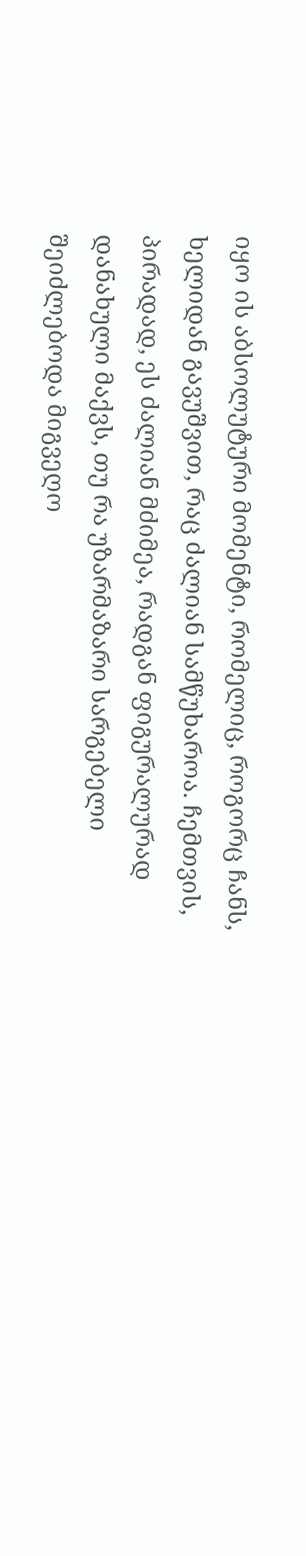იყო ის აბსოლუტური მომენტი, რომელიც, როგორც ჩანს, ხელიდან გავუშვით, რაც ძალიან სამწუხაროა. ჩემთვის, პირადად, ეს ძალიან მძიმეა, რადგან ფიგურალურად დანახული მაქვს, თუ რა უზარმაზარი სარგებელი შეიძლებოდა მიგვეღო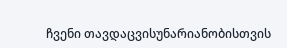ჩვენი თავდაცვისუნარიანობისთვის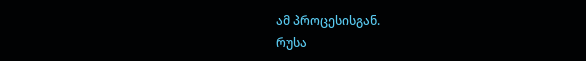ამ პროცესისგან.
რუსა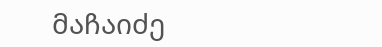მაჩაიძე